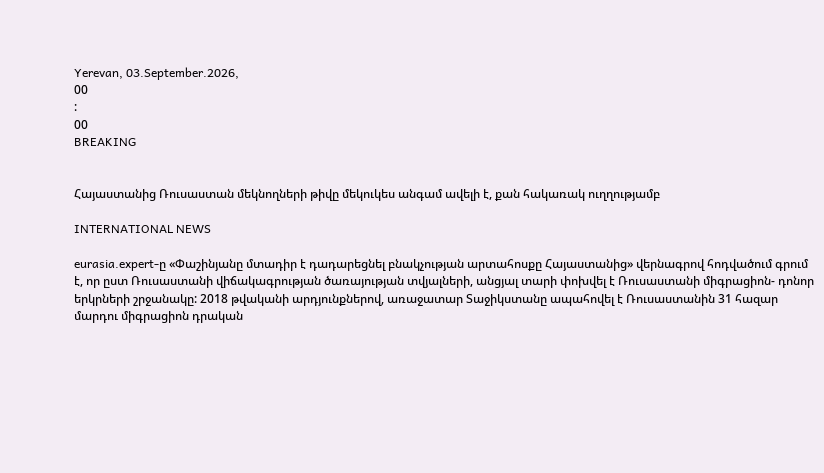Yerevan, 03.September.2026,
00
:
00
BREAKING


Հայաստանից Ռուսաստան մեկնողների թիվը մեկուկես անգամ ավելի է, քան հակառակ ուղղությամբ

INTERNATIONAL NEWS

eurasia.expert-ը «Փաշինյանը մտադիր է դադարեցնել բնակչության արտահոսքը Հայաստանից» վերնագրով հոդվածում գրում է, որ ըստ Ռուսաստանի վիճակագրության ծառայության տվյալների, անցյալ տարի փոխվել է Ռուսաստանի միգրացիոն- դոնոր երկրների շրջանակը: 2018 թվականի արդյունքներով, առաջատար Տաջիկստանը ապահովել է Ռուսաստանին 31 հազար մարդու միգրացիոն դրական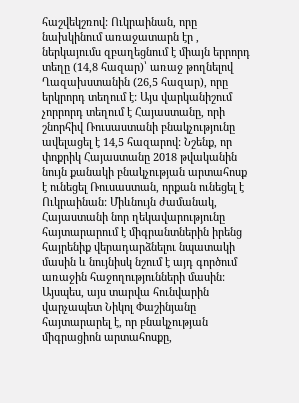հաշվեկշռով: Ուկրաինան, որը նախկինում առաջատարն էր , ներկայումս զբաղեցնում է միայն երրորդ տեղը (14,8 հազար)՝ առաջ թողնելով Ղազախստանին (26,5 հազար), որը երկրորդ տեղում է: Այս վարկանիշում չորրորդ տեղում է Հայաստանը, որի շնորհիվ Ռուսաստանի բնակչությունը ավելացել է 14,5 հազարով: Նշենք, որ փոքրիկ Հայաստանը 2018 թվականին նույն քանակի բնակչության արտահոսք է ունեցել Ռուսաստան, որքան ունեցել է Ուկրաինան: Միևնույն ժամանակ, Հայաստանի նոր ղեկավարությունը հայտարարում է միգրանտներին իրենց հայրենիք վերադարձնելու նպատակի մասին և նույնիսկ նշում է այդ գործում առաջին հաջողությունների մասին: Այսպես, այս տարվա հունվարին վարչապետ Նիկոլ Փաշինյանը հայտարարել է, որ բնակչության միգրացիոն արտահոսքը,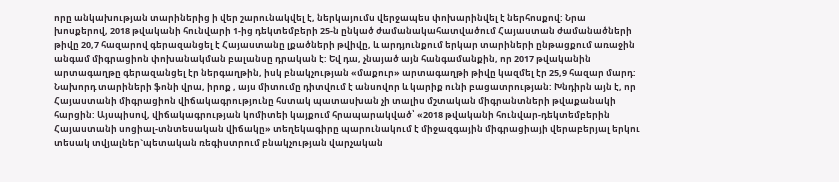որը անկախության տարիներից ի վեր շարունակվել է, ներկայումս վերջապես փոխարինվել է ներհոսքով: Նրա խոսքերով, 2018 թվականի հունվարի 1-ից դեկտեմբերի 25-ն ընկած ժամանակահատվածում Հայաստան ժամանածների թիվը 20,7 հազարով գերազանցել է Հայաստանը լքածների թվիվը, և արդյունքում երկար տարիների ընթացքում առաջին անգամ միգրացիոն փոխանակման բալանսը դրական է: Եվ դա, չնայած այն հանգամանքին, որ 2017 թվականին արտագաղթը գերազանցել էր ներգաղթին, իսկ բնակչության «մաքուր» արտագաղթի թիվը կազմել էր 25,9 հազար մարդ: Նախորդ տարիների ֆոնի վրա, իրոք , այս միտումը դիտվում է անսովոր և կարիք ունի բացատրության: Խնդիրն այն է, որ Հայաստանի միգրացիոն վիճակագրությունը հստակ պատասխան չի տալիս մշտական միգրանտների թվաքանակի հարցին: Այսպիսով, վիճակագրության կոմիտեի կայքում հրապարակված՝ «2018 թվականի հունվար-դեկտեմբերին Հայաստանի սոցիալ-տնտեսական վիճակը» տեղեկագիրը պարունակում է միջազգային միգրացիայի վերաբերյալ երկու տեսակ տվյալներ`պետական ռեգիստրում բնակչության վարչական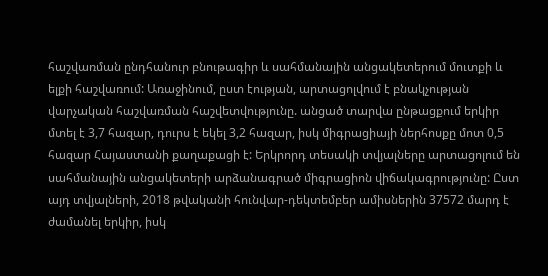հաշվառման ընդհանուր բնութագիր և սահմանային անցակետերում մուտքի և ելքի հաշվառում: Առաջինում, ըստ էության, արտացոլվում է բնակչության վարչական հաշվառման հաշվետվությունը. անցած տարվա ընթացքում երկիր մտել է 3,7 հազար, դուրս է եկել 3,2 հազար, իսկ միգրացիայի ներհոսքը մոտ 0,5 հազար Հայաստանի քաղաքացի է: Երկրորդ տեսակի տվյալները արտացոլում են սահմանային անցակետերի արձանագրած միգրացիոն վիճակագրությունը: Ըստ այդ տվյալների, 2018 թվականի հունվար-դեկտեմբեր ամիսներին 37572 մարդ է ժամանել երկիր, իսկ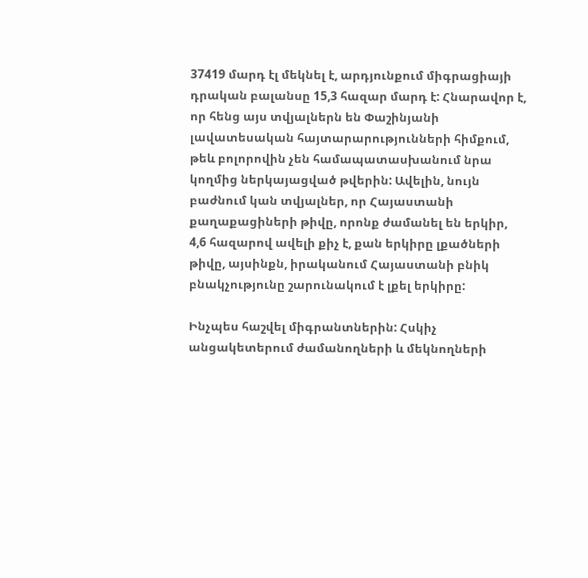37419 մարդ էլ մեկնել է, արդյունքում միգրացիայի դրական բալանսը 15,3 հազար մարդ է: Հնարավոր է, որ հենց այս տվյալներն են Փաշինյանի լավատեսական հայտարարությունների հիմքում, թեև բոլորովին չեն համապատասխանում նրա կողմից ներկայացված թվերին: Ավելին, նույն բաժնում կան տվյալներ, որ Հայաստանի քաղաքացիների թիվը, որոնք ժամանել են երկիր, 4,6 հազարով ավելի քիչ է, քան երկիրը լքածների թիվը, այսինքն, իրականում Հայաստանի բնիկ բնակչությունը շարունակում է լքել երկիրը:

Ինչպես հաշվել միգրանտներին: Հսկիչ անցակետերում ժամանողների և մեկնողների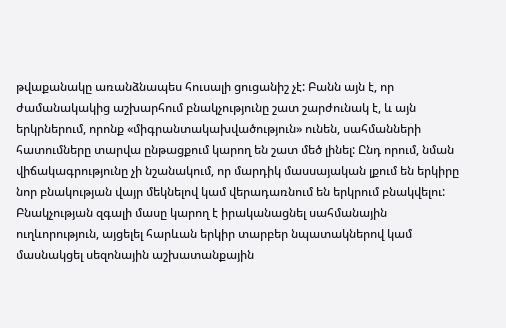թվաքանակը առանձնապես հուսալի ցուցանիշ չէ: Բանն այն է, որ ժամանակակից աշխարհում բնակչությունը շատ շարժունակ է, և այն երկրներում, որոնք «միգրանտակախվածություն» ունեն, սահմանների հատումները տարվա ընթացքում կարող են շատ մեծ լինել: Ընդ որում, նման վիճակագրությունը չի նշանակում, որ մարդիկ մասսայական լքում են երկիրը նոր բնակության վայր մեկնելով կամ վերադառնում են երկրում բնակվելու: Բնակչության զգալի մասը կարող է իրականացնել սահմանային ուղևորություն, այցելել հարևան երկիր տարբեր նպատակներով կամ մասնակցել սեզոնային աշխատանքային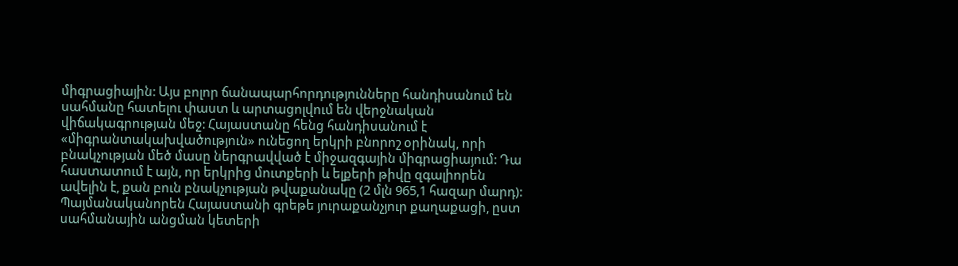միգրացիային: Այս բոլոր ճանապարհորդությունները հանդիսանում են սահմանը հատելու փաստ և արտացոլվում են վերջնական վիճակագրության մեջ: Հայաստանը հենց հանդիսանում է «միգրանտակախվածություն» ունեցող երկրի բնորոշ օրինակ, որի բնակչության մեծ մասը ներգրավված է միջազգային միգրացիայում: Դա հաստատում է այն, որ երկրից մուտքերի և ելքերի թիվը զգալիորեն ավելին է, քան բուն բնակչության թվաքանակը (2 մլն 965,1 հազար մարդ): Պայմանականորեն Հայաստանի գրեթե յուրաքանչյուր քաղաքացի, ըստ սահմանային անցման կետերի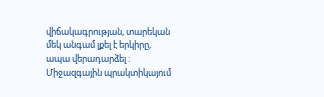վիճակագրության, տարեկան մեկ անգամ լքել է երկիրը, ապա վերադարձել : Միջազգային պրակտիկայում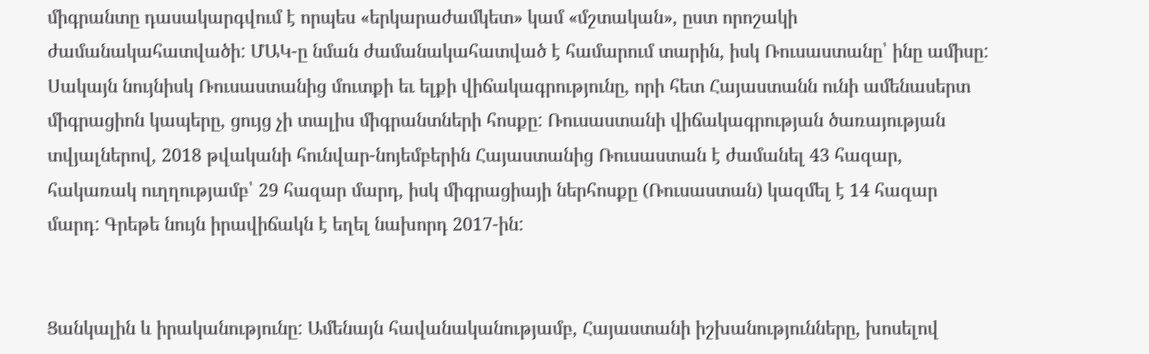միգրանտը դասակարգվում է որպես «երկարաժամկետ» կամ «մշտական», ըստ որոշակի ժամանակահատվածի: ՄԱԿ-ը նման ժամանակահատված է համարում տարին, իսկ Ռուսաստանը՝ ինը ամիսը: Սակայն նույնիսկ Ռուսաստանից մուտքի եւ ելքի վիճակագրությունը, որի հետ Հայաստանն ունի ամենասերտ միգրացիոն կապերը, ցույց չի տալիս միգրանտների հոսքը: Ռուսաստանի վիճակագրության ծառայության տվյալներով, 2018 թվականի հունվար-նոյեմբերին Հայաստանից Ռուսաստան է ժամանել 43 հազար, հակառակ ուղղությամբ՝ 29 հազար մարդ, իսկ միգրացիայի ներհոսքը (Ռուսաստան) կազմել է 14 հազար մարդ: Գրեթե նույն իրավիճակն է եղել նախորդ 2017-ին:


Ցանկալին և իրականությունը: Ամենայն հավանականությամբ, Հայաստանի իշխանությունները, խոսելով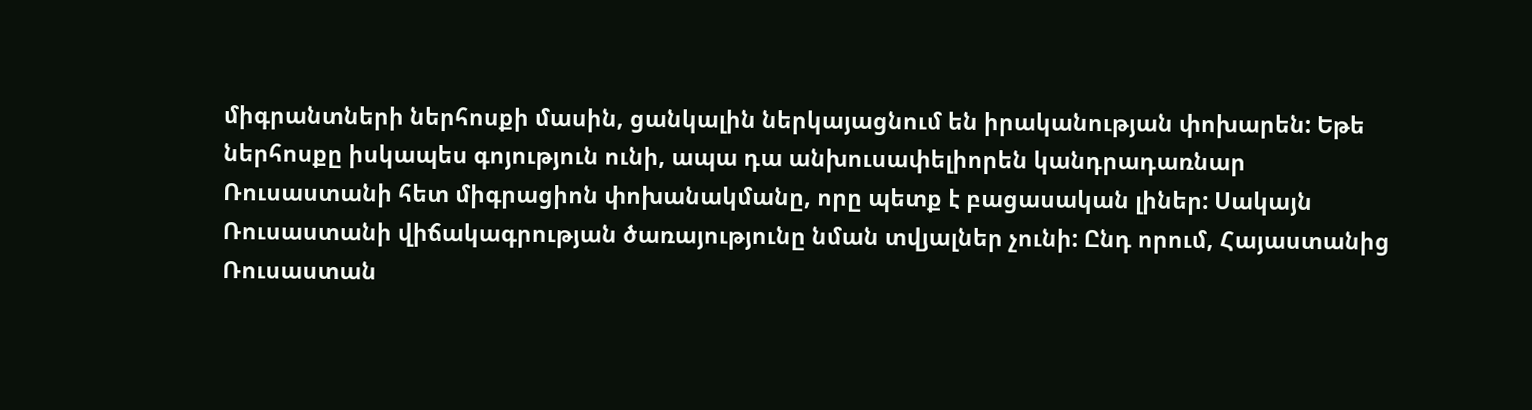միգրանտների ներհոսքի մասին, ցանկալին ներկայացնում են իրականության փոխարեն: Եթե ներհոսքը իսկապես գոյություն ունի, ապա դա անխուսափելիորեն կանդրադառնար Ռուսաստանի հետ միգրացիոն փոխանակմանը, որը պետք է բացասական լիներ: Սակայն Ռուսաստանի վիճակագրության ծառայությունը նման տվյալներ չունի: Ընդ որում, Հայաստանից Ռուսաստան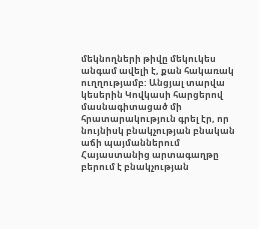մեկնողների թիվը մեկուկես անգամ ավելի է, քան հակառակ ուղղությամբ: Անցյալ տարվա կեսերին Կովկասի հարցերով մասնագիտացած մի հրատարակություն գրել էր, որ նույնիսկ բնակչության բնական աճի պայմաններում Հայաստանից արտագաղթը բերում է բնակչության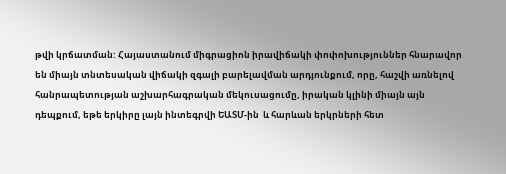թվի կրճատման: Հայաստանում միգրացիոն իրավիճակի փոփոխություններ հնարավոր են միայն տնտեսական վիճակի զգալի բարելավման արդյունքում, որը, հաշվի առնելով հանրապետության աշխարհագրական մեկուսացումը, իրական կլինի միայն այն դեպքում, եթե երկիրը լայն ինտեգրվի ԵԱՏՄ-ին  և հարևան երկրների հետ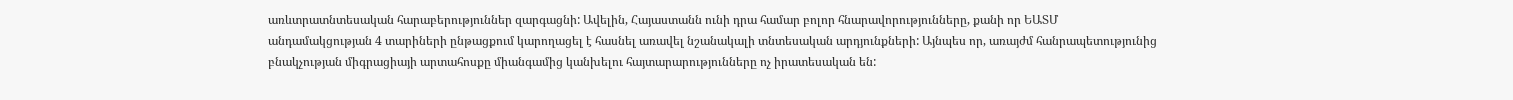առևտրատնտեսական հարաբերություններ զարգացնի: Ավելին, Հայաստանն ունի դրա համար բոլոր հնարավորությունները, քանի որ ԵԱՏՄ անդամակցության 4 տարիների ընթացքում կարողացել է հասնել առավել նշանակալի տնտեսական արդյունքների: Այնպես որ, առայժմ հանրապետությունից բնակչության միգրացիայի արտահոսքը միանգամից կանխելու հայտարարությունները ոչ իրատեսական են: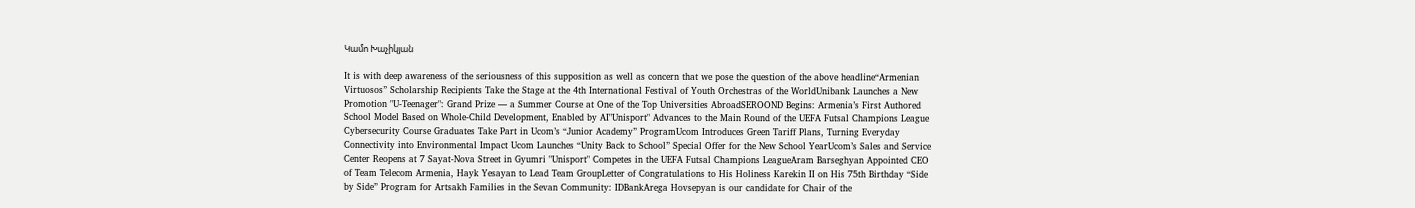Կամո Խաչիկյան

It is with deep awareness of the seriousness of this supposition as well as concern that we pose the question of the above headline“Armenian Virtuosos” Scholarship Recipients Take the Stage at the 4th International Festival of Youth Orchestras of the WorldUnibank Launches a New Promotion "U-Teenager": Grand Prize — a Summer Course at One of the Top Universities AbroadSEROOND Begins: Armenia’s First Authored School Model Based on Whole-Child Development, Enabled by AI"Unisport" Advances to the Main Round of the UEFA Futsal Champions League Cybersecurity Course Graduates Take Part in Ucom’s “Junior Academy” ProgramUcom Introduces Green Tariff Plans, Turning Everyday Connectivity into Environmental Impact Ucom Launches “Unity Back to School” Special Offer for the New School YearUcom’s Sales and Service Center Reopens at 7 Sayat-Nova Street in Gyumri "Unisport" Competes in the UEFA Futsal Champions LeagueAram Barseghyan Appointed CEO of Team Telecom Armenia, Hayk Yesayan to Lead Team GroupLetter of Congratulations to His Holiness Karekin II on His 75th Birthday “Side by Side” Program for Artsakh Families in the Sevan Community: IDBankArega Hovsepyan is our candidate for Chair of the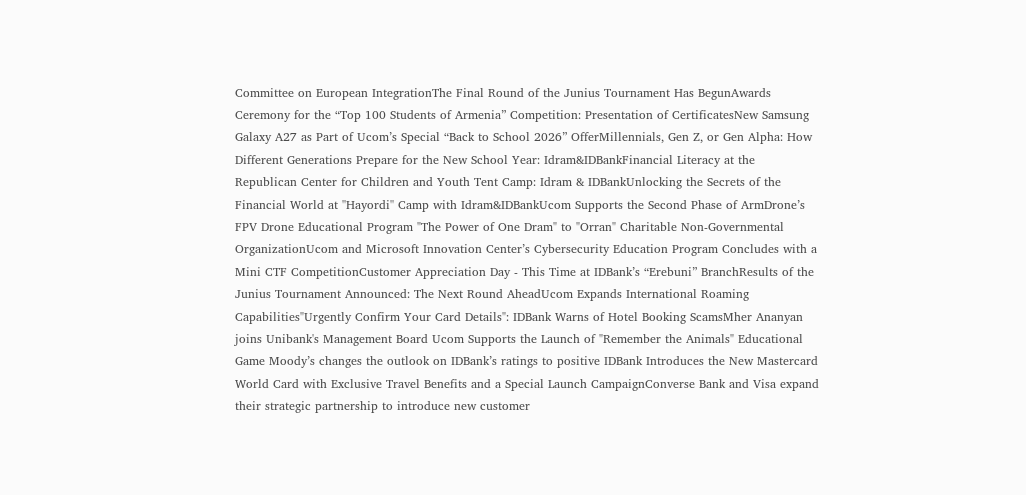Committee on European IntegrationThe Final Round of the Junius Tournament Has BegunAwards Ceremony for the “Top 100 Students of Armenia” Competition: Presentation of CertificatesNew Samsung Galaxy A27 as Part of Ucom’s Special “Back to School 2026” OfferMillennials, Gen Z, or Gen Alpha: How Different Generations Prepare for the New School Year: Idram&IDBankFinancial Literacy at the Republican Center for Children and Youth Tent Camp: Idram & IDBankUnlocking the Secrets of the Financial World at ''Hayordi'' Camp with Idram&IDBankUcom Supports the Second Phase of ArmDrone’s FPV Drone Educational Program "The Power of One Dram" to "Orran" Charitable Non-Governmental OrganizationUcom and Microsoft Innovation Center’s Cybersecurity Education Program Concludes with a Mini CTF CompetitionCustomer Appreciation Day - This Time at IDBank’s “Erebuni” BranchResults of the Junius Tournament Announced: The Next Round AheadUcom Expands International Roaming Capabilities"Urgently Confirm Your Card Details": IDBank Warns of Hotel Booking ScamsMher Ananyan joins Unibank's Management Board Ucom Supports the Launch of "Remember the Animals" Educational Game Moody’s changes the outlook on IDBank’s ratings to positive IDBank Introduces the New Mastercard World Card with Exclusive Travel Benefits and a Special Launch CampaignConverse Bank and Visa expand their strategic partnership to introduce new customer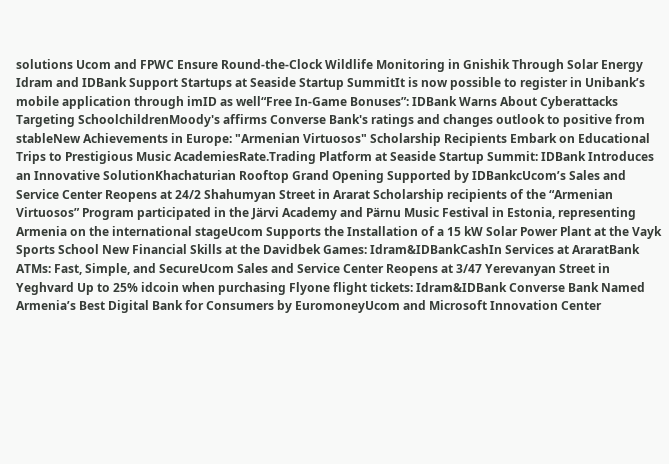solutions Ucom and FPWC Ensure Round-the-Clock Wildlife Monitoring in Gnishik Through Solar Energy Idram and IDBank Support Startups at Seaside Startup SummitIt is now possible to register in Unibank’s mobile application through imID as well“Free In-Game Bonuses”: IDBank Warns About Cyberattacks Targeting SchoolchildrenMoody's affirms Converse Bank's ratings and changes outlook to positive from stableNew Achievements in Europe: "Armenian Virtuosos" Scholarship Recipients Embark on Educational Trips to Prestigious Music AcademiesRate.Trading Platform at Seaside Startup Summit: IDBank Introduces an Innovative SolutionKhachaturian Rooftop Grand Opening Supported by IDBankcUcom’s Sales and Service Center Reopens at 24/2 Shahumyan Street in Ararat Scholarship recipients of the “Armenian Virtuosos” Program participated in the Järvi Academy and Pärnu Music Festival in Estonia, representing Armenia on the international stageUcom Supports the Installation of a 15 kW Solar Power Plant at the Vayk Sports School New Financial Skills at the Davidbek Games: Idram&IDBankCashIn Services at AraratBank ATMs: Fast, Simple, and SecureUcom Sales and Service Center Reopens at 3/47 Yerevanyan Street in Yeghvard Up to 25% idcoin when purchasing Flyone flight tickets: Idram&IDBank Converse Bank Named Armenia’s Best Digital Bank for Consumers by EuromoneyUcom and Microsoft Innovation Center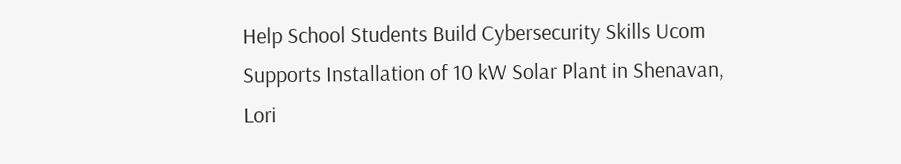Help School Students Build Cybersecurity Skills Ucom Supports Installation of 10 kW Solar Plant in Shenavan, Lori